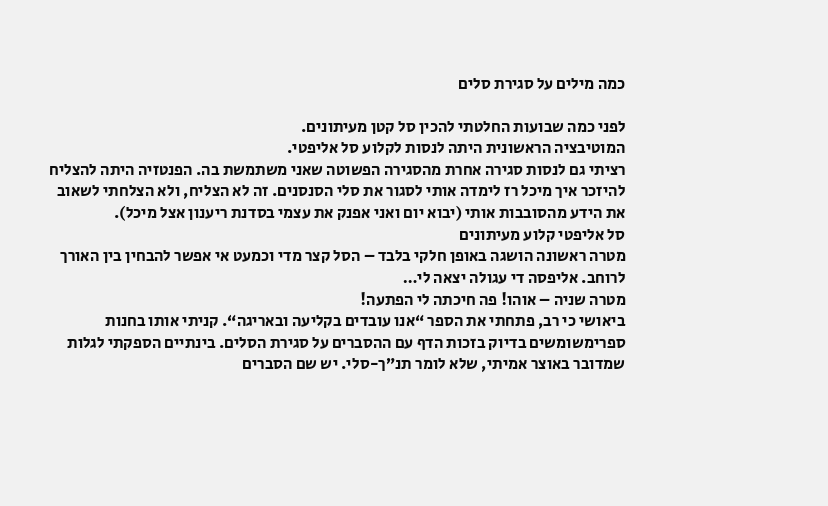כמה מילים על סגירת סלים

לפני כמה שבועות החלטתי להכין סל קטן מעיתונים.
המוטיבציה הראשונית היתה לנסות לקלוע סל אליפטי.
רציתי גם לנסות סגירה אחרת מהסגירה הפשוטה שאני משתמשת בה. הפנטזיה היתה להצליח להיזכר איך מיכל רז לימדה אותי לסגור את סלי הסנסנים. זה לא הצליח, ולא הצלחתי לשאוב את הידע מהסובבות אותי (יבוא יום ואני אפנק את עצמי בסדנת ריענון אצל מיכל).
סל אליפטי קלוע מעיתונים
מטרה ראשונה הושגה באופן חלקי בלבד – הסל קצר מדי וכמעט אי אפשר להבחין בין האורך לרוחב. אליפסה די עגולה יצאה לי…
מטרה שניה – אוהו! פה חיכתה לי הפתעה!
ביאושי כי רב, פתחתי את הספר “אנו עובדים בקליעה ובאריגה“. קניתי אותו בחנות ספרימשומשים בדיוק בזכות הדף עם ההסברים על סגירת הסלים. בינתיים הספקתי לגלות שמדובר באוצר אמיתי, שלא לומר תנ”ך-סלי. יש שם הסברים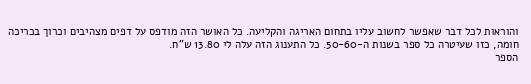והוראות לכל דבר שאפשר לחשוב עליו בתחום האריגה והקליעה. כל האושר הזה מודפס על דפים מצהיבים וכרוך בכריכה חומה, כזו שעיטרה כל ספר בשנות ה-50-60. כל התענוג הזה עלה לי 13.80 ש”ח.
הספר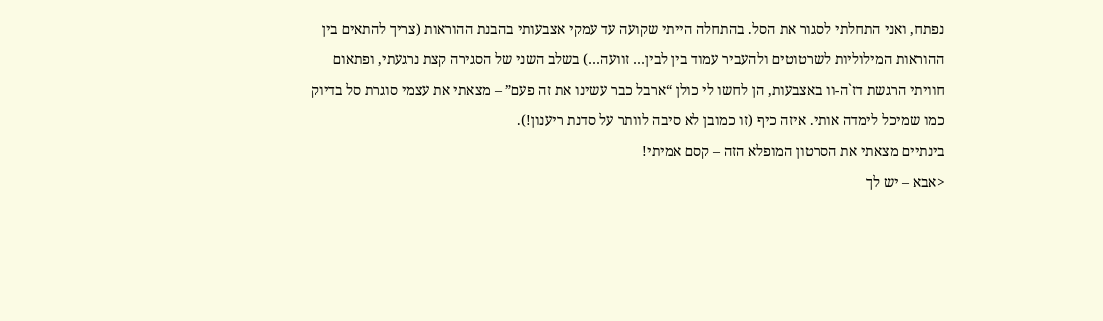נפתח, ואני התחלתי לסגור את הסל. בהתחלה הייתי שקועה עד עמקי אצבעותי בהבנת ההוראות (צריך להתאים בין ההוראות המילוליות לשרטוטים ולהעביר עמוד בין לבין… זוועה…) בשלב השני של הסגירה קצת נרגעתי, ופתאום חוויתי הרגשת דז`ה-וו באצבעות, הן לחשו לי כולן “ארבל כבר עשינו את זה פעם” – מצאתי את עצמי סוגרת סל בדיוק כמו שמיכל לימדה אותי. איזה כיף (זו כמובן לא סיבה לוותר על סדנת ריענון!).
בינתיים מצאתי את הסרטון המופלא הזה – קסם אמיתי!
<אבא – יש לך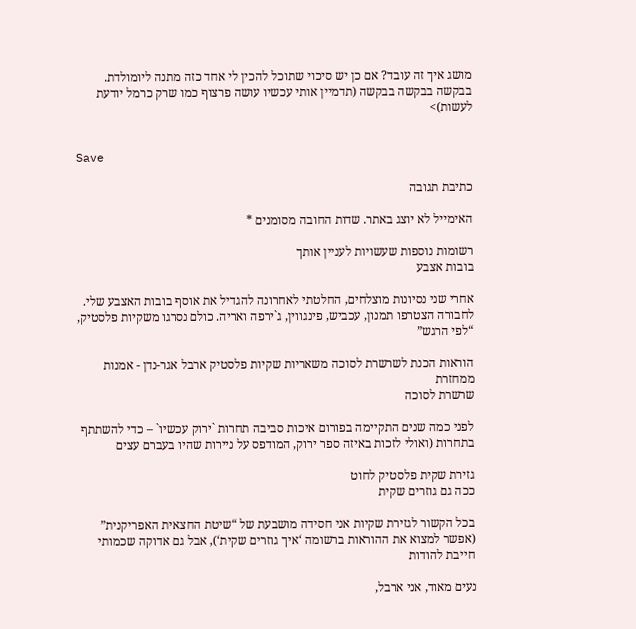מושג איך זה עובד? אם כן יש סיכוי שתוכל להכין לי אחד כזה מתנה ליומולדת. בבקשה בבקשה בבקשה (תדמיין אותי עכשיו עושה פרצוף כמו שרק כרמל יודעת לעשות)>


Save

כתיבת תגובה

האימייל לא יוצג באתר. שדות החובה מסומנים *

רשומות נוספות שעשויות לעניין אותך
בובות אצבע

אחרי שני נסיונות מוצלחים, החלטתי לאחרונה להגדיל את אוסף בובות האצבע שלי. לחבורה הצטרפו תמנון, עכביש, פינגווין, ג`ירפה ואריה. כולם נסרגו משקיות פלסטיק, “לפי הרגש”

הוראות הכנת לשרשרת לסוכה משאריות שקיות פלסטיק ארבל אגר-נדן - אמנות ממחזרת
שרשרת לסוכה

לפני כמה שנים התקיימה בפורום איכות סביבה תחרות `ירוק עכשיו` – כדי להשתתף בתחרות (ואולי לזכות באיזה ספר ירוק, המודפס על ניירות שהיו בעברם עצים

גזירת שקית פלסטיק לחוט
ככה גם גוזרים שקית

בכל הקשור לגזירת שקיות אני חסידה מושבעת של “שיטת החצאית האפריקנית” (אפשר למצוא את ההוראות ברשומה ‘איך גוזרים שקית‘), אבל גם אדוקה שכמותי חייבת להודות

נעים מאוד, אני ארבל,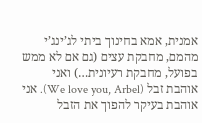אמנית, אמא בחינוך ביתי לג’ינג’י מהמם, מחבקת עצים (גם אם לא ממש בפועל, מחבקת רעיונית…) ואני אוהבת זבל (We love you, Arbel). אני אוהבת בעיקר להפוך את הזבל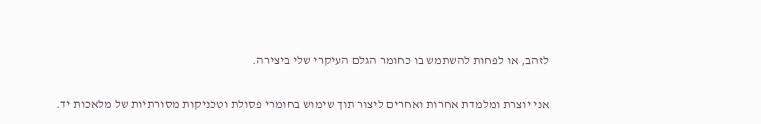לזהב, או לפחות להשתמש בו כחומר הגלם העיקרי שלי ביצירה.

אני יוצרת ומלמדת אחרות ואחרים ליצור תוך שימוש בחומרי פסולת וטכניקות מסורתיות של מלאכות יד.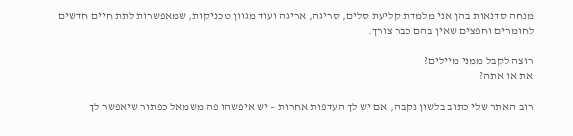מנחה סדנאות בהן אני מלמדת קליעת סלים, סריגה, אריגה ועוד מגוון טכניקות, שמאפשרות לתת חיים חדשים לחומרים וחפצים שאין בהם כבר צורך.

רוצה לקבל ממני מיילים?
את או אתה?

רוב האתר שלי כתוב בלשון נקבה, אם יש לך העדפות אחרות – יש איפשהו פה משמאל כפתור שיאפשר לך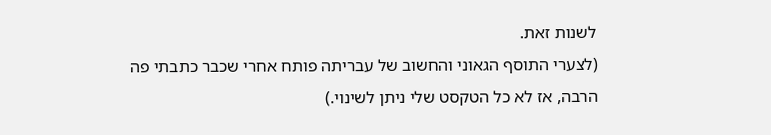לשנות זאת.
(לצערי התוסף הגאוני והחשוב של עבריתה פותח אחרי שכבר כתבתי פה הרבה, אז לא כל הטקסט שלי ניתן לשינוי.)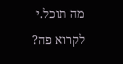מה תוכל.י לקרוא פה?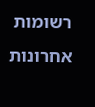רשומות אחרונות